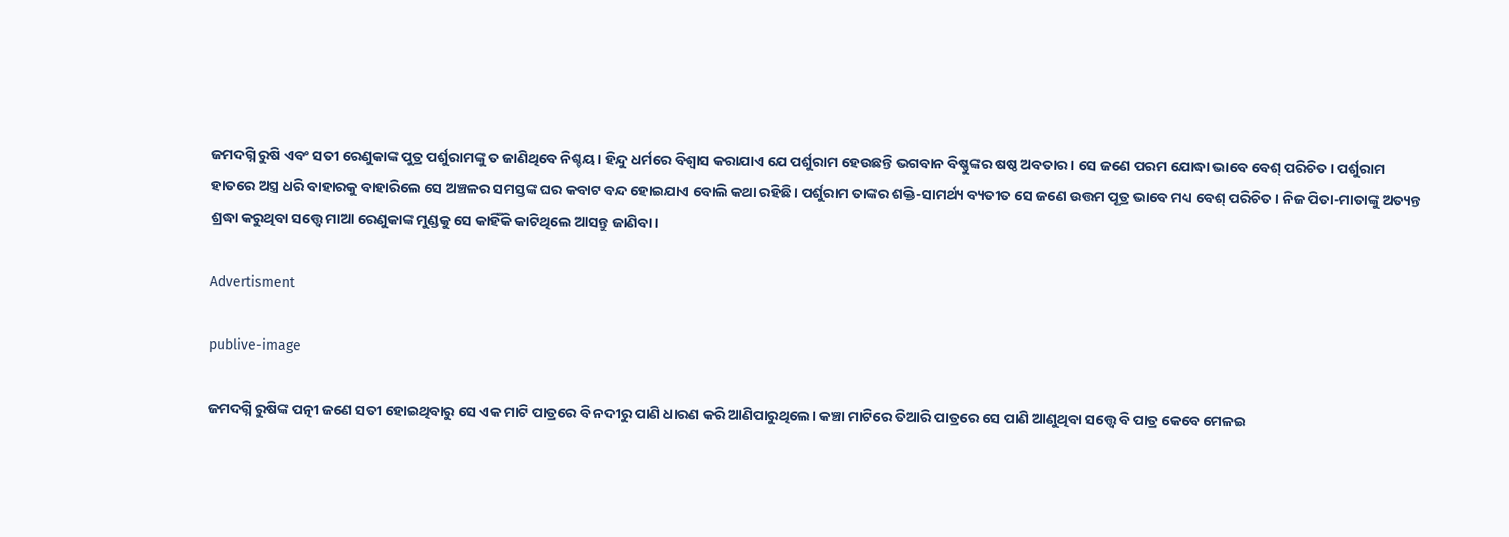ଜମଦଗ୍ନି ରୁଷି ଏବଂ ସତୀ ରେଣୁକାଙ୍କ ପୁତ୍ର ପର୍ଶୁରାମଙ୍କୁ ତ ଜାଣିଥିବେ ନିଶ୍ଚୟ। ହିନ୍ଦୁ ଧର୍ମରେ ବିଶ୍ୱାସ କରାଯାଏ ଯେ ପର୍ଶୁରାମ ହେଉଛନ୍ତି ଭଗବାନ ବିଷ୍ଣୁଙ୍କର ଷଷ୍ଠ ଅବତାର। ସେ ଜଣେ ପରମ ଯୋଦ୍ଧା ଭାବେ ବେଶ୍‌ ପରିଚିତ। ପର୍ଶୁରାମ ହାତରେ ଅସ୍ତ୍ର ଧରି ବାହାରକୁ ବାହାରିଲେ ସେ ଅଞ୍ଚଳର ସମସ୍ତଙ୍କ ଘର କବାଟ ବନ୍ଦ ହୋଇଯାଏ ବୋଲି କଥା ରହିଛି। ପର୍ଶୁରାମ ତାଙ୍କର ଶକ୍ତି-ସାମର୍ଥ୍ୟ ବ୍ୟତୀତ ସେ ଜଣେ ଉତ୍ତମ ପୂତ୍ର ଭାବେ ମଧ୍ୟ ବେଶ୍‌ ପରିଚିତ। ନିଜ ପିତା-ମାତାଙ୍କୁ ଅତ୍ୟନ୍ତ ଶ୍ରଦ୍ଧା କରୁଥିବା ସତ୍ତ୍ୱେ ମାଆ ରେଣୁକାଙ୍କ ମୁଣ୍ଡକୁ ସେ କାହିଁକି କାଟିଥିଲେ ଆସନ୍ତୁ ଜାଣିବା।

Advertisment

publive-image

ଜମଦଗ୍ନି ରୁଷିଙ୍କ ପତ୍ନୀ ଜଣେ ସତୀ ହୋଇଥିବାରୁ ସେ ଏକ ମାଟି ପାତ୍ରରେ ବି ନଦୀରୁ ପାଣି ଧାରଣ କରି ଆଣିପାରୁଥିଲେ। କଞ୍ଚା ମାଟିରେ ତିଆରି ପାତ୍ରରେ ସେ ପାଣି ଆଣୁଥିବା ସତ୍ତ୍ୱେ ବି ପାତ୍ର କେବେ ମେଳଇ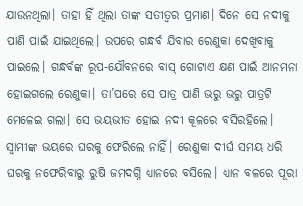ଯାଉନଥିଲା। ତାହା ହିଁ ଥିଲା ତାଙ୍କ ସତୀତ୍ୱର ପ୍ରମାଣ। ଦିନେ ସେ ନଦୀକୁ ପାଣି ପାଇଁ ଯାଇଥିଲେ। ଉପରେ ଗନ୍ଧର୍ବ ଯିବାର ରେଣୁକା ଦେଖିବାକୁ ପାଇଲେ। ଗନ୍ଧର୍ବଙ୍କ ରୂପ-ଯୌବନରେ ବାସ୍‌ ଗୋଟାଏ କ୍ଷଣ ପାଇଁ ଆନମନା ହୋଇଗଲେ ରେଣୁକା। ତା’ପରେ ସେ ପାତ୍ର ପାଣି ଭରୁ ଭରୁ ପାତ୍ରଟି ମେଳେଇ ଗଲା। ସେ ଭୟଭୀତ ହୋଇ ନଦୀ କୂଳରେ ବସିରହିଲେ। ସ୍ୱାମୀଙ୍କ ଭୟରେ ଘରକୁ ଫେରିଲେ ନାହିଁ। ରେଣୁକା ଦୀର୍ଘ ସମୟ ଧରି ଘରକୁ ନଫେରିବାରୁ ରୁଷି ଜମଦଗ୍ନି ଧ୍ୟାନରେ ବସିଲେ। ଧ୍ୟାନ ବଳରେ ପୂରା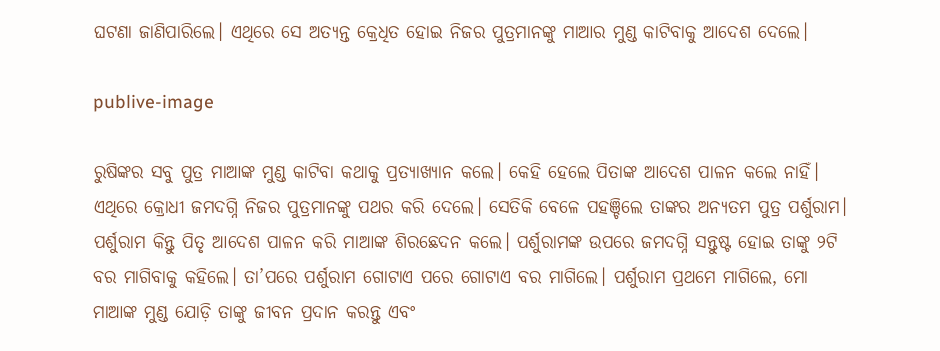ଘଟଣା ଜାଣିପାରିଲେ। ଏଥିରେ ସେ ଅତ୍ୟନ୍ତ କ୍ରେଧିତ ହୋଇ ନିଜର ପୁତ୍ରମାନଙ୍କୁ ମାଆର ମୁଣ୍ଡ କାଟିବାକୁ ଆଦେଶ ଦେଲେ।

publive-image

ରୁଷିଙ୍କର ସବୁ ପୁତ୍ର ମାଆଙ୍କ ମୁଣ୍ଡ କାଟିବା କଥାକୁ ପ୍ରତ୍ୟାଖ୍ୟାନ କଲେ। କେହି ହେଲେ ପିତାଙ୍କ ଆଦେଶ ପାଳନ କଲେ ନାହିଁ। ଏଥିରେ କ୍ରୋଧୀ ଜମଦଗ୍ନି ନିଜର ପୁତ୍ରମାନଙ୍କୁ ପଥର କରି ଦେଲେ। ସେତିକି ବେଳେ ପହଞ୍ଚିଲେ ତାଙ୍କର ଅନ୍ୟତମ ପୁତ୍ର ପର୍ଶୁରାମ। ପର୍ଶୁରାମ କିନ୍ତୁ ପିତୃ ଆଦେଶ ପାଳନ କରି ମାଆଙ୍କ ଶିରଛେଦନ କଲେ। ପର୍ଶୁରାମଙ୍କ ଉପରେ ଜମଦଗ୍ନି ସନ୍ତୁଷ୍ଟ ହୋଇ ତାଙ୍କୁ ୨ଟି ବର ମାଗିବାକୁ କହିଲେ। ତା’ପରେ ପର୍ଶୁରାମ ଗୋଟାଏ ପରେ ଗୋଟାଏ ବର ମାଗିଲେ। ପର୍ଶୁରାମ ପ୍ରଥମେ ମାଗିଲେ, ମୋ ମାଆଙ୍କ ମୁଣ୍ଡ ଯୋଡ଼ି ତାଙ୍କୁ ଜୀବନ ପ୍ରଦାନ କରନ୍ତୁ ଏବଂ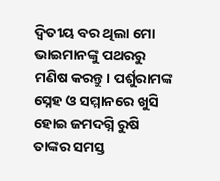ଦ୍ୱିତୀୟ ବର ଥିଲା ମୋ ଭାଇମାନଙ୍କୁ ପଥରରୁ ମଣିଷ କରନ୍ତୁ। ପର୍ଶୁରାମଙ୍କ ସ୍ନେହ ଓ ସମ୍ମାନରେ ଖୁସି ହୋଇ ଜମଦଗ୍ନି ରୁଷି ତାଙ୍କର ସମସ୍ତ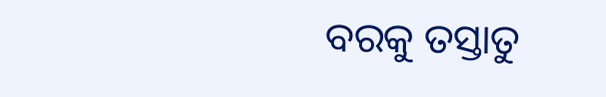ବରକୁ ତସ୍ତାତୁ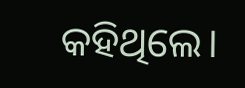କହିଥିଲେ।